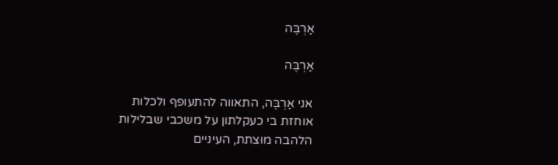אַרְבֶּה

אַרְבֶּה

אני אַרְבֶּה, התאווה להתעופף ולכלות
אוחזת בי כעקלתון על משכבי שבלילות
הלהבה מוּצתת, העיניים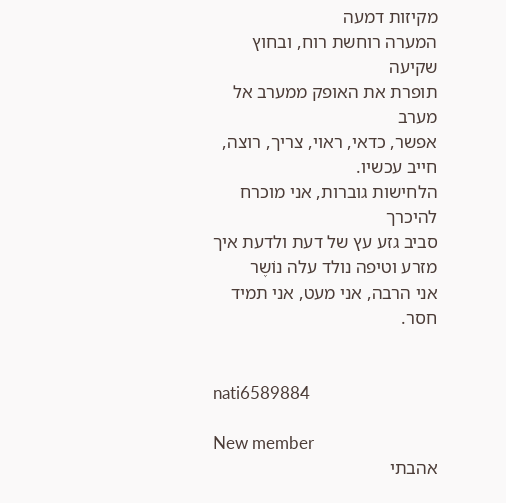מקיזות דמעה
המערה רוחשת רוח, ובחוץ שקיעה
תופרת את האופק ממערב אל מערב
אפשר, כדאי, ראוי, צריך, רוצה, חייב עכשיו.
הלחישות גוברות, אני מוכרח להיכרך
סביב גזע עץ של דעת ולדעת איך
מזרע וטיפה נולד עלה נוֹשֶר
אני הרבה, אני מעט, אני תמיד חסר.


nati6589884

New member
אהבתי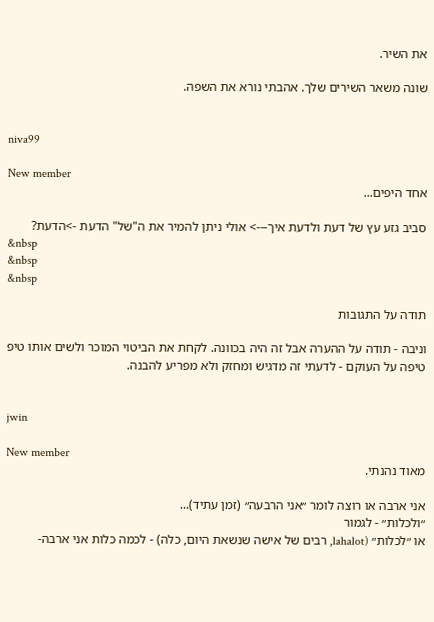את השיר.

שונה משאר השירים שלך. אהבתי נורא את השפה.


niva99

New member
אחד היפים...

סביב גזע עץ של דעת ולדעת איך---> אולי ניתן להמיר את ה"של" הדעת ->הדעת?
&nbsp
&nbsp
&nbsp

תודה על התגובות

וניבה - תודה על ההערה אבל זה היה בכוונה. לקחת את הביטוי המוכר ולשים אותו טיפ טיפה על העוקם - לדעתי זה מדגיש ומחזק ולא מפריע להבנה.


jwin

New member
מאוד נהנתי.

אני ארבה או רוצה לומר ״אני הרבעה״ (זמן עתיד)...
״ולכלות״ - לגמור
או ״לכלות״ (lahalot, רבים של אישה שנשאת היום, כלה) - לכמה כלות אני ארבה-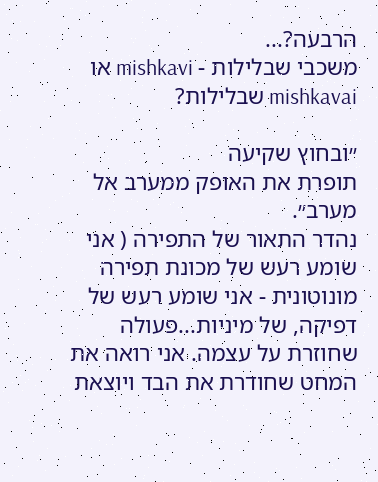הרבעה?...
משכבי שבלילות - mishkavi או mishkavai שבלילות?

״ובחוץ שקיעה
תופרת את האופק ממערב אל מערב״.
נהדר התאור של התפירה ( אני שומע רעש של מכונת תפירה מונוטונית - אני שומע רעש של דפיקה, של מיניות...פעולה שחוזרת על עצמה. אני רואה את המחט שחודרת את הבד ויוצאת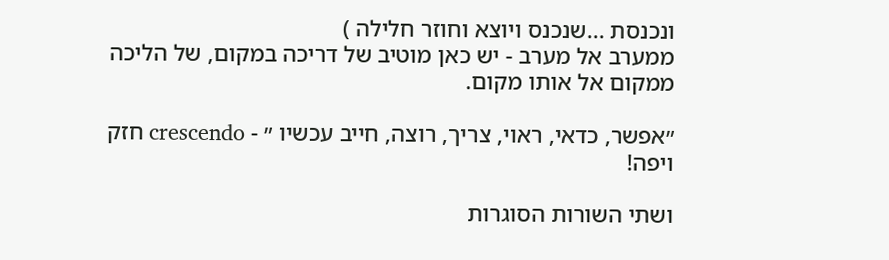ונכנסת ...שנכנס ויוצא וחוזר חלילה )
ממערב אל מערב - יש כאן מוטיב של דריכה במקום, של הליכה ממקום אל אותו מקום.

״אפשר, כדאי, ראוי, צריך, רוצה, חייב עכשיו ״ - crescendo חזק ויפה!

ושתי השורות הסוגרות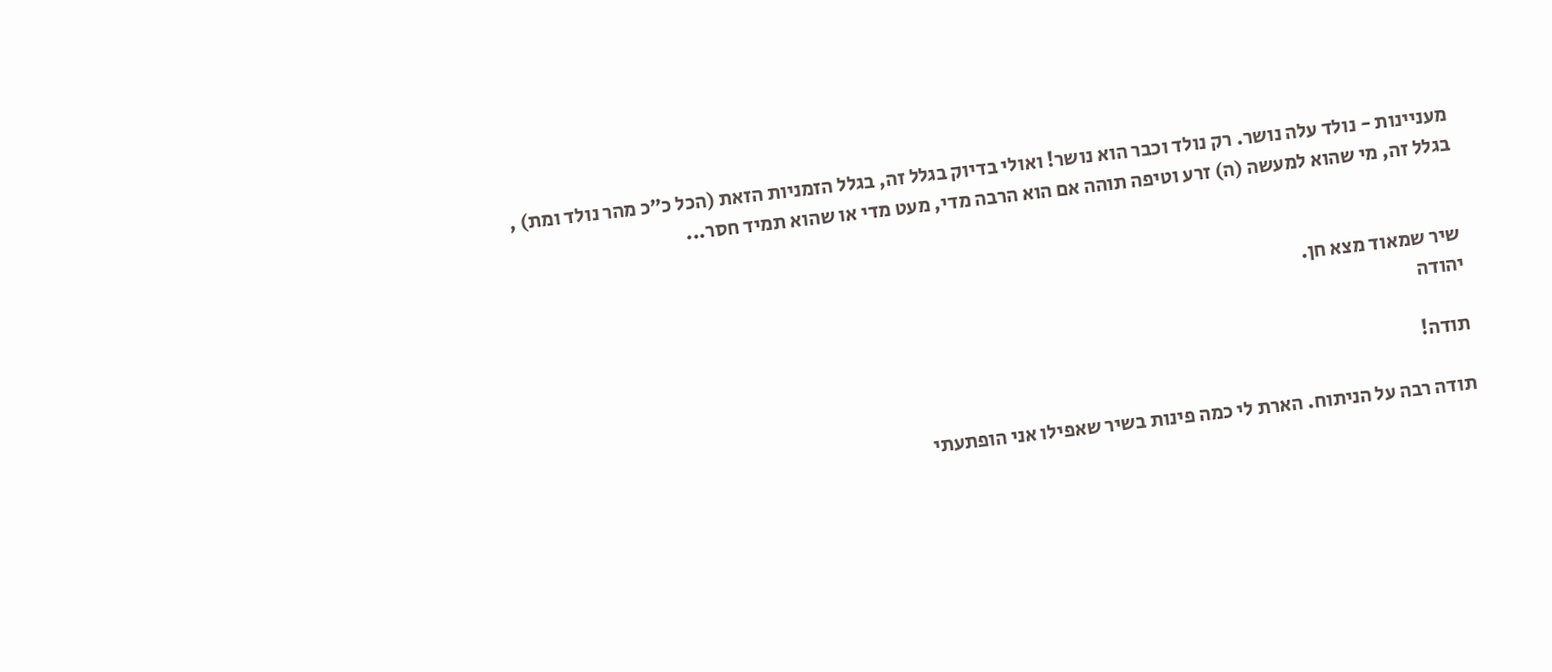מעניינות - נולד עלה נושר. רק נולד וכבר הוא נושר! ואולי בדיוק בגלל זה, בגלל הזמניות הזאת (הכל כ״כ מהר נולד ומת) , בגלל זה, מי שהוא למעשה (ה) זרע וטיפה תוהה אם הוא הרבה מדי, מעט מדי או שהוא תמיד חסר...


שיר שמאוד מצא חן.
יהודה

תודה!

תודה רבה על הניתוח. הארת לי כמה פינות בשיר שאפילו אני הופתעתי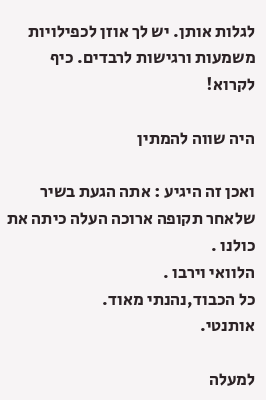לגלות אותן. יש לך אוזן לכפילויות משמעות ורגישות לרבדים. כיף לקרוא!

היה שווה להמתין

ואכן זה היגיע : אתה הגעת בשיר שלאחר תקופה ארוכה העלה כיתה את כולנו .
הלוואי וירבו .
כל הכבוד,נהנתי מאוד.
אותנטי.

למעלה